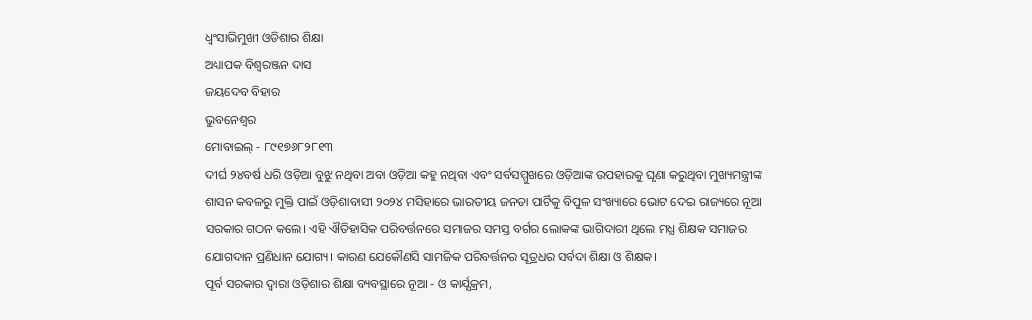ଧ୍ବଂସାଭିମୁଖୀ ଓଡିଶାର ଶିକ୍ଷା
ଅଧ୍ୟାପକ ବିଶ୍ୱରଞ୍ଜନ ଦାସ
ଜୟଦେବ ବିହାର
ଭୁବନେଶ୍ବର
ମୋବାଇଲ୍ - ୮୯୧୭୬୮୨୮୧୩
ଦୀର୍ଘ ୨୪ବର୍ଷ ଧରି ଓଡ଼ିଆ ବୁଝୁ ନଥିବା ଅବା ଓଡ଼ିଆ କହୁ ନଥିବା ଏବଂ ସର୍ବସମ୍ମୁଖରେ ଓଡ଼ିଆଙ୍କ ଉପହାରକୁ ଘୃଣା କରୁଥିବା ମୁଖ୍ୟମନ୍ତ୍ରୀଙ୍କ ଶାସନ କବଳରୁ ମୁକ୍ତି ପାଇଁ ଓଡ଼ିଶାବାସୀ ୨୦୨୪ ମସିହାରେ ଭାରତୀୟ ଜନତା ପାର୍ଟିକୁ ବିପୁଳ ସଂଖ୍ୟାରେ ଭୋଟ ଦେଇ ରାଜ୍ୟରେ ନୂଆ ସରକାର ଗଠନ କଲେ। ଏହି ଐତିହାସିକ ପରିବର୍ତ୍ତନରେ ସମାଜର ସମସ୍ତ ବର୍ଗର ଲୋକଙ୍କ ଭାଗିଦାରୀ ଥିଲେ ମଧ୍ଯ ଶିକ୍ଷକ ସମାଜର ଯୋଗଦାନ ପ୍ରଣିଧାନ ଯୋଗ୍ୟ। କାରଣ ଯେକୌଣସି ସାମଜିକ ପରିବର୍ତ୍ତନର ସୂତ୍ରଧର ସର୍ବଦା ଶିକ୍ଷା ଓ ଶିକ୍ଷକ।
ପୂର୍ବ ସରକାର ଦ୍ଵାରା ଓଡ଼ିଶାର ଶିକ୍ଷା ବ୍ୟବସ୍ଥାରେ ନୂଆ - ଓ କାର୍ଯ୍ଯକ୍ରମ,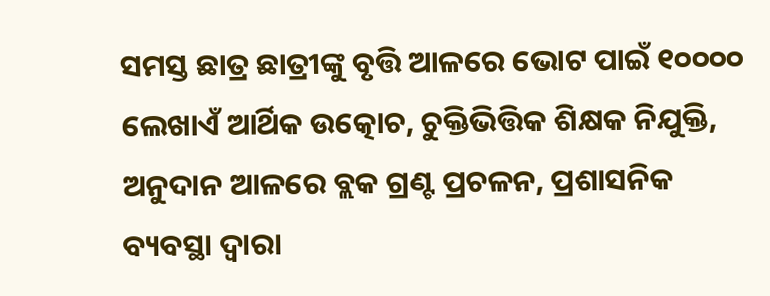ସମସ୍ତ ଛାତ୍ର ଛାତ୍ରୀଙ୍କୁ ବୃତ୍ତି ଆଳରେ ଭୋଟ ପାଇଁ ୧୦୦୦୦ ଲେଖାଏଁ ଆର୍ଥିକ ଉତ୍କୋଚ, ଚୁକ୍ତିଭିତ୍ତିକ ଶିକ୍ଷକ ନିଯୁକ୍ତି, ଅନୁଦାନ ଆଳରେ ବ୍ଲକ ଗ୍ରଣ୍ଟ ପ୍ରଚଳନ, ପ୍ରଶାସନିକ ବ୍ୟବସ୍ଥା ଦ୍ବାରା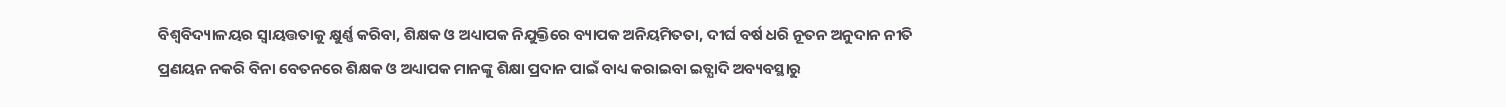ବିଶ୍ୱବିଦ୍ୟାଳୟର ସ୍ୱାୟତ୍ତତାକୁ କ୍ଷୁର୍ଣ୍ଣ କରିବା, ଶିକ୍ଷକ ଓ ଅଧ୍ୟାପକ ନିଯୁକ୍ତିରେ ବ୍ୟାପକ ଅନିୟମିତତା, ଦୀର୍ଘ ବର୍ଷ ଧରି ନୂତନ ଅନୁଦାନ ନୀତି ପ୍ରଣୟନ ନକରି ବିନା ବେତନରେ ଶିକ୍ଷକ ଓ ଅଧ୍ୟାପକ ମାନଙ୍କୁ ଶିକ୍ଷା ପ୍ରଦାନ ପାଇଁ ବାଧ୍ୟ କରାଇବା ଇତ୍ଯାଦି ଅବ୍ୟବସ୍ଥାରୁ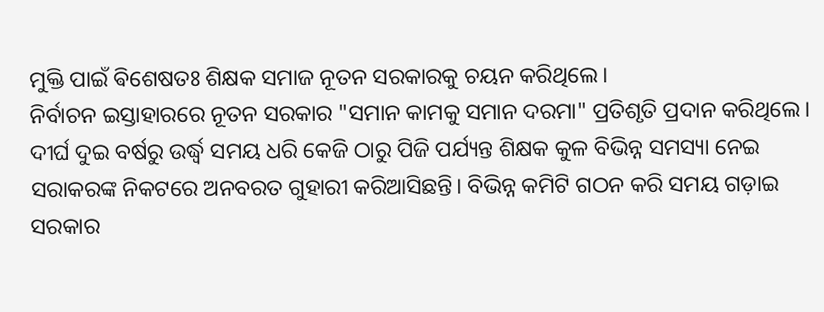ମୁକ୍ତି ପାଇଁ ଵିଶେଷତଃ ଶିକ୍ଷକ ସମାଜ ନୂତନ ସରକାରକୁ ଚୟନ କରିଥିଲେ।
ନିର୍ବାଚନ ଇସ୍ତାହାରରେ ନୂତନ ସରକାର "ସମାନ କାମକୁ ସମାନ ଦରମା" ପ୍ରତିଶୃତି ପ୍ରଦାନ କରିଥିଲେ। ଦୀର୍ଘ ଦୁଇ ବର୍ଷରୁ ଉର୍ଦ୍ଧ୍ୱ ସମୟ ଧରି କେଜି ଠାରୁ ପିଜି ପର୍ଯ୍ୟନ୍ତ ଶିକ୍ଷକ କୁଳ ବିଭିନ୍ନ ସମସ୍ୟା ନେଇ ସରାକରଙ୍କ ନିକଟରେ ଅନବରତ ଗୁହାରୀ କରିଆସିଛନ୍ତି। ବିଭିନ୍ନ କମିଟି ଗଠନ କରି ସମୟ ଗଡ଼ାଇ ସରକାର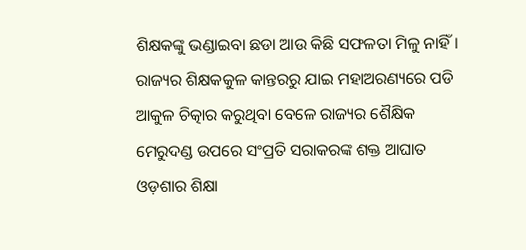ଶିକ୍ଷକଙ୍କୁ ଭଣ୍ଡାଇବା ଛଡା ଆଉ କିଛି ସଫଳତା ମିଳୁ ନାହିଁ। ରାଜ୍ୟର ଶିକ୍ଷକକୁଳ କାନ୍ତରରୁ ଯାଇ ମହାଅରଣ୍ୟରେ ପଡି ଆକୁଳ ଚିତ୍କାର କରୁଥିବା ବେଳେ ରାଜ୍ୟର ଶୈକ୍ଷିକ ମେରୁଦଣ୍ଡ ଉପରେ ସଂପ୍ରତି ସରାକରଙ୍କ ଶକ୍ତ ଆଘାତ ଓଡ଼ଶାର ଶିକ୍ଷା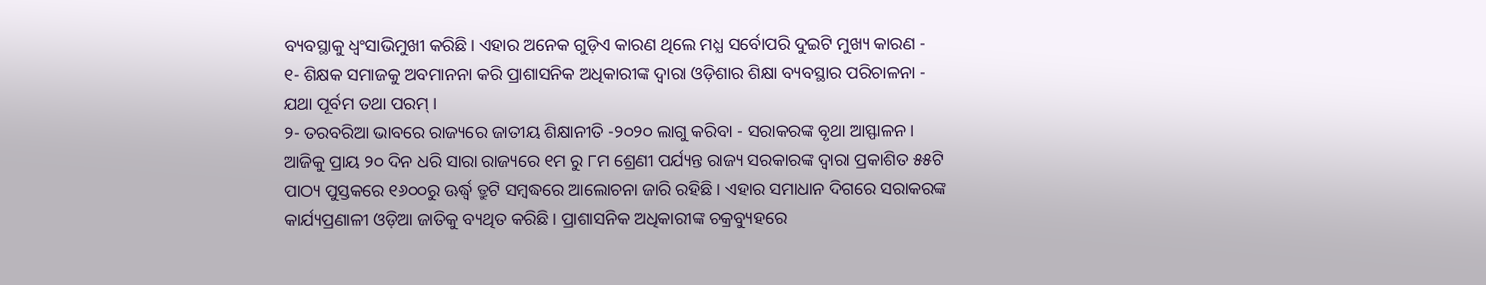ବ୍ୟବସ୍ଥାକୁ ଧ୍ବଂସାଭିମୁଖୀ କରିଛି। ଏହାର ଅନେକ ଗୁଡ଼ିଏ କାରଣ ଥିଲେ ମଧ୍ଯ ସର୍ବୋପରି ଦୁଇଟି ମୁଖ୍ୟ କାରଣ -
୧- ଶିକ୍ଷକ ସମାଜକୁ ଅବମାନନା କରି ପ୍ରାଶାସନିକ ଅଧିକାରୀଙ୍କ ଦ୍ବାରା ଓଡ଼ିଶାର ଶିକ୍ଷା ବ୍ୟବସ୍ଥାର ପରିଚାଳନା - ଯଥା ପୂର୍ବମ ତଥା ପରମ୍ ।
୨- ତରବରିଆ ଭାବରେ ରାଜ୍ୟରେ ଜାତୀୟ ଶିକ୍ଷାନୀତି -୨୦୨୦ ଲାଗୁ କରିବା - ସରାକରଙ୍କ ବୃଥା ଆସ୍ଫାଳନ।
ଆଜିକୁ ପ୍ରାୟ ୨୦ ଦିନ ଧରି ସାରା ରାଜ୍ୟରେ ୧ମ ରୁ ୮ମ ଶ୍ରେଣୀ ପର୍ଯ୍ୟନ୍ତ ରାଜ୍ୟ ସରକାରଙ୍କ ଦ୍ୱାରା ପ୍ରକାଶିତ ୫୫ଟି ପାଠ୍ୟ ପୁସ୍ତକରେ ୧୬୦୦ରୁ ଊର୍ଦ୍ଧ୍ୱ ତ୍ରୁଟି ସମ୍ବଦ୍ଧରେ ଆଲୋଚନା ଜାରି ରହିଛି । ଏହାର ସମାଧାନ ଦିଗରେ ସରାକରଙ୍କ କାର୍ଯ୍ୟପ୍ରଣାଳୀ ଓଡ଼ିଆ ଜାତିକୁ ବ୍ୟଥିତ କରିଛି। ପ୍ରାଶାସନିକ ଅଧିକାରୀଙ୍କ ଚକ୍ରବ୍ୟୁହରେ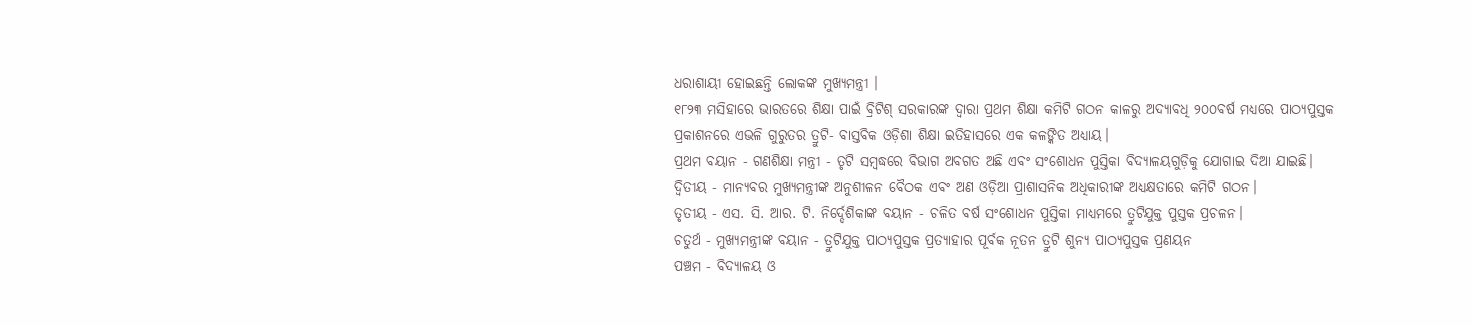ଧରାଶାୟୀ ହୋଇଛନ୍ତି ଲୋକଙ୍କ ମୁଖ୍ୟମନ୍ତ୍ରୀ ।
୧୮୨୩ ମସିହାରେ ଭାରତରେ ଶିକ୍ଷା ପାଇଁ ବ୍ରିଟିଶ୍ ସରକାରଙ୍କ ଦ୍ୱାରା ପ୍ରଥମ ଶିକ୍ଷା କମିଟି ଗଠନ କାଳରୁ ଅଦ୍ୟାବଧି ୨୦୦ବର୍ଷ ମଧ୍ୟରେ ପାଠ୍ୟପୁସ୍ତକ ପ୍ରକାଶନରେ ଏଭଳି ଗୁରୁତର ତ୍ରୁଟି- ବାସ୍ତବିକ ଓଡ଼ିଶା ଶିକ୍ଷା ଇତିହାସରେ ଏକ କଳଙ୍କିତ ଅଧ୍ୟାୟ।
ପ୍ରଥମ ବୟାନ - ଗଣଶିକ୍ଷା ମନ୍ତ୍ରୀ - ତୃଟି ସମ୍ବଦ୍ଧରେ ବିଭାଗ ଅବଗତ ଅଛି ଏବଂ ସଂଶୋଧନ ପୁସ୍ତିକା ବିଦ୍ୟାଳୟଗୁଡ଼ିକୁ ଯୋଗାଇ ଦିଆ ଯାଇଛି।
ଦ୍ୱିତୀୟ - ମାନ୍ୟବର ମୁଖ୍ୟମନ୍ତ୍ରୀଙ୍କ ଅନୁଶୀଳନ ବୈଠକ ଏବଂ ଅଣ ଓଡ଼ିଆ ପ୍ରାଶାସନିକ ଅଧିକାରୀଙ୍କ ଅଧ୍ୟକ୍ଷତାରେ କମିଟି ଗଠନ।
ତୃତୀୟ - ଏସ. ସି. ଆର. ଟି. ନିର୍ଦ୍ଦେଶିକାଙ୍କ ବୟାନ - ଚଳିତ ବର୍ଷ ସଂଶୋଧନ ପୁସ୍ତିକା ମାଧ୍ୟମରେ ତ୍ରୁଟିଯୁକ୍ତ ପୁସ୍ତକ ପ୍ରଚଳନ।
ଚତୁର୍ଥ - ମୁଖ୍ଯମନ୍ତ୍ରୀଙ୍କ ବୟାନ - ତ୍ରୁଟିଯୁକ୍ତ ପାଠ୍ୟପୁସ୍ତକ ପ୍ରତ୍ୟାହାର ପୂର୍ବକ ନୂତନ ତ୍ରୁଟି ଶୁନ୍ୟ ପାଠ୍ୟପୁସ୍ତକ ପ୍ରଣୟନ
ପଞ୍ଚମ - ବିଦ୍ୟାଳୟ ଓ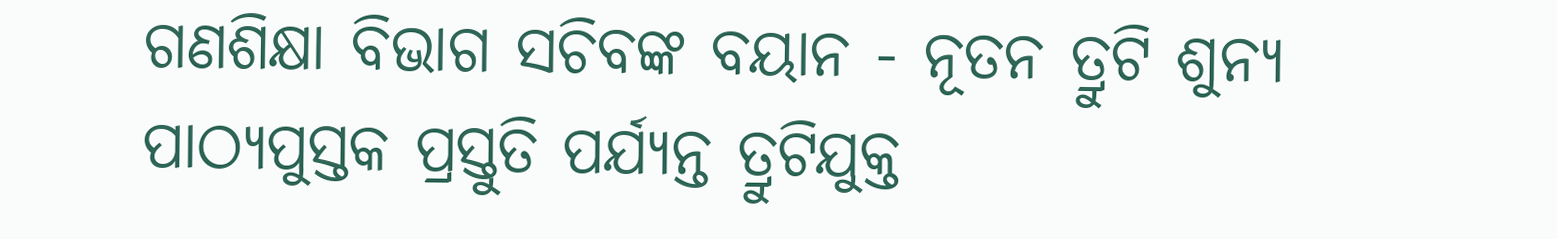ଗଣଶିକ୍ଷା ବିଭାଗ ସଚିବଙ୍କ ବୟାନ - ନୂତନ ତ୍ରୁଟି ଶୁନ୍ୟ ପାଠ୍ୟପୁସ୍ତକ ପ୍ରସ୍ତୁତି ପର୍ଯ୍ୟନ୍ତ ତ୍ରୁଟିଯୁକ୍ତ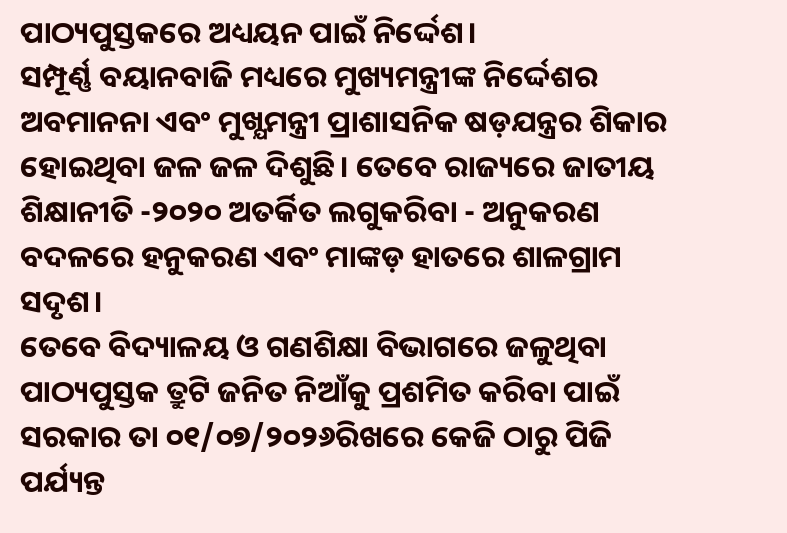ପାଠ୍ୟପୁସ୍ତକରେ ଅଧ୍ୟୟନ ପାଇଁ ନିର୍ଦ୍ଦେଶ।
ସମ୍ପୂର୍ଣ୍ଣ ବୟାନବାଜି ମଧ୍ୟରେ ମୁଖ୍ୟମନ୍ତ୍ରୀଙ୍କ ନିର୍ଦ୍ଦେଶର ଅବମାନନା ଏବଂ ମୁଖ୍ଯମନ୍ତ୍ରୀ ପ୍ରାଶାସନିକ ଷଡ଼ଯନ୍ତ୍ରର ଶିକାର ହୋଇଥିବା ଜଳ ଜଳ ଦିଶୁଛି। ତେବେ ରାଜ୍ୟରେ ଜାତୀୟ ଶିକ୍ଷାନୀତି -୨୦୨୦ ଅତର୍କିତ ଲଗୁକରିବା - ଅନୁକରଣ ବଦଳରେ ହନୁକରଣ ଏବଂ ମାଙ୍କଡ଼ ହାତରେ ଶାଳଗ୍ରାମ ସଦୃଶ।
ତେବେ ବିଦ୍ୟାଳୟ ଓ ଗଣଶିକ୍ଷା ବିଭାଗରେ ଜଳୁଥିବା ପାଠ୍ୟପୁସ୍ତକ ତ୍ରୁଟି ଜନିତ ନିଆଁକୁ ପ୍ରଶମିତ କରିବା ପାଇଁ ସରକାର ତା ୦୧/୦୭/୨୦୨୬ରିଖରେ କେଜି ଠାରୁ ପିଜି ପର୍ଯ୍ୟନ୍ତ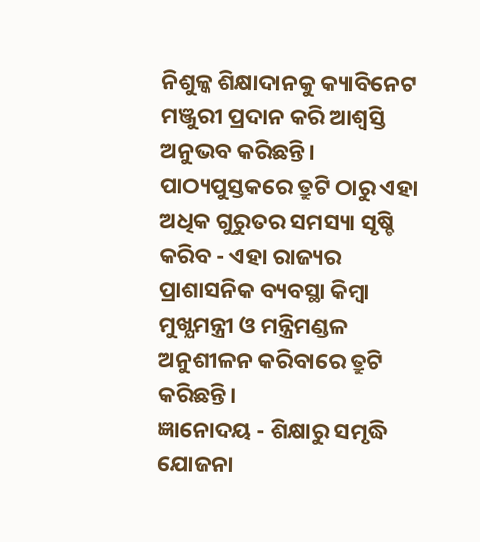ନିଶୁଳ୍କ ଶିକ୍ଷାଦାନକୁ କ୍ୟାବିନେଟ ମଞ୍ଜୁରୀ ପ୍ରଦାନ କରି ଆଶ୍ୱସ୍ତି ଅନୁଭବ କରିଛନ୍ତି। ପାଠ୍ୟପୁସ୍ତକରେ ତ୍ରୁଟି ଠାରୁ ଏହା ଅଧିକ ଗୁରୁତର ସମସ୍ୟା ସୃଷ୍ଚି କରିବ - ଏହା ରାଜ୍ୟର ପ୍ରାଶାସନିକ ବ୍ୟବସ୍ଥା କିମ୍ବା ମୁଖ୍ଯମନ୍ତ୍ରୀ ଓ ମନ୍ତ୍ରିମଣ୍ଡଳ ଅନୁଶୀଳନ କରିବାରେ ତ୍ରୁଟି କରିଛନ୍ତି।
ଜ୍ଞାନୋଦୟ - ଶିକ୍ଷାରୁ ସମୃଦ୍ଧି ଯୋଜନା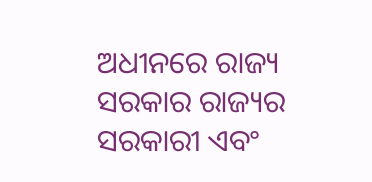ଅଧୀନରେ ରାଜ୍ୟ ସରକାର ରାଜ୍ୟର ସରକାରୀ ଏବଂ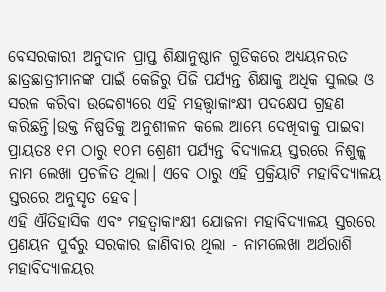ବେସରକାରୀ ଅନୁଦାନ ପ୍ରାପ୍ତ ଶିକ୍ଷାନୁଷ୍ଠାନ ଗୁଡିକରେ ଅଧ୍ୟୟନରତ ଛାତ୍ରଛାତ୍ରୀମାନଙ୍କ ପାଇଁ କେଜିରୁ ପିଜି ପର୍ଯ୍ୟନ୍ତ ଶିକ୍ଷାକୁ ଅଧିକ ସୁଲଭ ଓ ସରଳ କରିବା ଉଦ୍ଦେଶ୍ୟରେ ଏହି ମହତ୍ତ୍ଵାକାଂକ୍ଷୀ ପଦକ୍ଷେପ ଗ୍ରହଣ କରିଛନ୍ତି।ଉକ୍ତ ନିଷ୍ପତିକୁ ଅନୁଶୀଳନ କଲେ ଆମ୍ଭେ ଦେଖିବାକୁ ପାଇବା ପ୍ରାୟତଃ ୧ମ ଠାରୁ ୧୦ମ ଶ୍ରେଣୀ ପର୍ଯ୍ୟନ୍ତ ବିଦ୍ୟାଳୟ ସ୍ତରରେ ନିଶୁଳ୍କ ନାମ ଲେଖା ପ୍ରଚଳିତ ଥିଲା। ଏବେ ଠାରୁ ଏହି ପ୍ରକ୍ରିୟାଟି ମହାବିଦ୍ୟାଳୟ ସ୍ତରରେ ଅନୁସୃତ ହେବ।
ଏହି ଐତିହାସିକ ଏବଂ ମହତ୍ୱାକାଂକ୍ଷୀ ଯୋଜନା ମହାବିଦ୍ୟାଳୟ ସ୍ତରରେ ପ୍ରଣୟନ ପୁର୍ବରୁ ସରକାର ଜାଣିବାର ଥିଲା - ନାମଲେଖା ଅର୍ଥରାଶି ମହାବିଦ୍ୟାଳୟର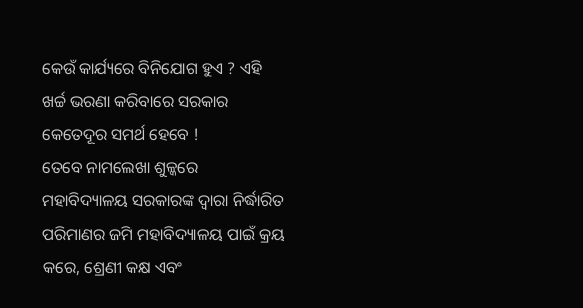କେଉଁ କାର୍ଯ୍ୟରେ ବିନିଯୋଗ ହୁଏ ? ଏହି ଖର୍ଚ୍ଚ ଭରଣା କରିବାରେ ସରକାର କେତେଦୂର ସମର୍ଥ ହେବେ !
ତେବେ ନାମଲେଖା ଶୁଳ୍କରେ ମହାବିଦ୍ୟାଳୟ ସରକାରଙ୍କ ଦ୍ୱାରା ନିର୍ଦ୍ଧାରିତ ପରିମାଣର ଜମି ମହାବିଦ୍ୟାଳୟ ପାଇଁ କ୍ରୟ କରେ, ଶ୍ରେଣୀ କକ୍ଷ ଏବଂ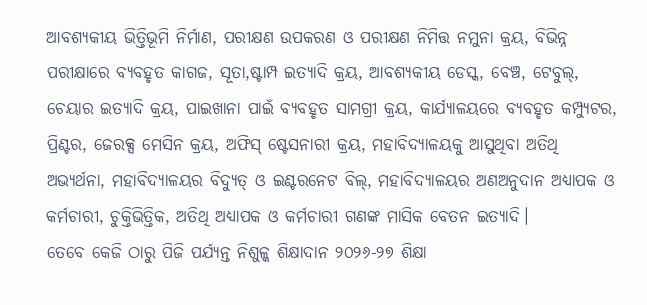ଆବଶ୍ୟକୀୟ ଭିତ୍ତିଭୂମି ନିର୍ମାଣ, ପରୀକ୍ଷଣ ଉପକରଣ ଓ ପରୀକ୍ଷଣ ନିମିତ୍ତ ନମୁନା କ୍ରୟ, ବିଭିନ୍ନ ପରୀକ୍ଷାରେ ବ୍ୟବହୃତ କାଗଜ, ସୂତା,ଷ୍ଟାମ୍ପ ଇତ୍ଯାଦି କ୍ରୟ, ଆବଶ୍ୟକୀୟ ଡେସ୍କ, ବେଞ୍ଚ, ଟେବୁଲ୍, ଚେୟାର ଇତ୍ଯାଦି କ୍ରୟ, ପାଇଖାନା ପାଇଁ ବ୍ୟବହୃତ ସାମଗ୍ରୀ କ୍ରୟ, କାର୍ଯ୍ୟାଳୟରେ ବ୍ୟବହୃତ କମ୍ପ୍ୟୁଟର, ପ୍ରିଣ୍ଟର, ଜେରକ୍ସ ମେସିନ କ୍ରୟ, ଅଫିସ୍ ଷ୍ଟେସନାରୀ କ୍ରୟ, ମହାବିଦ୍ୟାଳୟକୁ ଆସୁଥିବା ଅତିଥି ଅଭ୍ୟର୍ଥନା, ମହାବିଦ୍ୟାଳୟର ବିଦ୍ୟୁତ୍ ଓ ଇଣ୍ଟରନେଟ ବିଲ୍, ମହାବିଦ୍ୟାଳୟର ଅଣଅନୁଦାନ ଅଧ୍ୟାପକ ଓ କର୍ମଚାରୀ, ଚୁକ୍ତିଭିତ୍ତିକ, ଅତିଥି ଅଧ୍ୟାପକ ଓ କର୍ମଚାରୀ ଗଣଙ୍କ ମାସିକ ବେତନ ଇତ୍ଯାଦି।
ତେବେ କେଜି ଠାରୁ ପିଜି ପର୍ଯ୍ୟନ୍ତ ନିଶୁଳ୍କ ଶିକ୍ଷାଦାନ ୨୦୨୬-୨୭ ଶିକ୍ଷା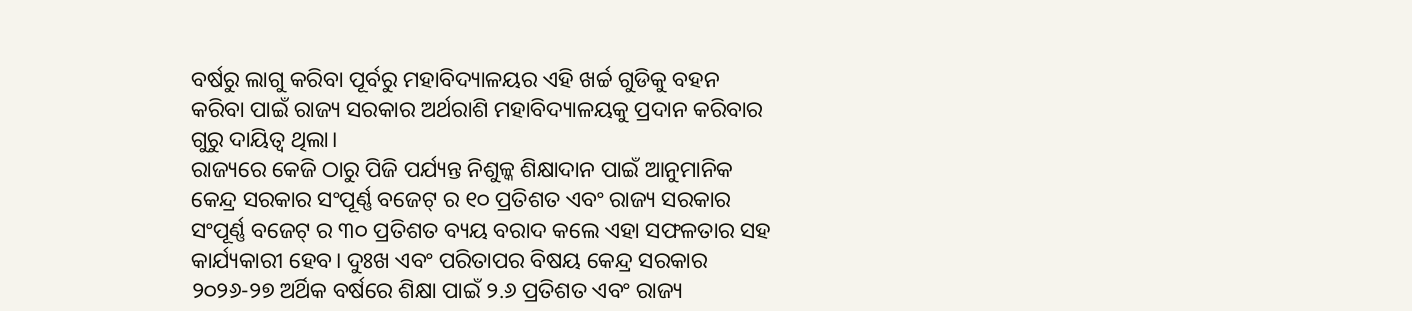ବର୍ଷରୁ ଲାଗୁ କରିବା ପୂର୍ବରୁ ମହାବିଦ୍ୟାଳୟର ଏହି ଖର୍ଚ୍ଚ ଗୁଡିକୁ ବହନ କରିବା ପାଇଁ ରାଜ୍ୟ ସରକାର ଅର୍ଥରାଶି ମହାବିଦ୍ୟାଳୟକୁ ପ୍ରଦାନ କରିବାର ଗୁରୁ ଦାୟିତ୍ବ ଥିଲା।
ରାଜ୍ୟରେ କେଜି ଠାରୁ ପିଜି ପର୍ଯ୍ୟନ୍ତ ନିଶୁଳ୍କ ଶିକ୍ଷାଦାନ ପାଇଁ ଆନୁମାନିକ କେନ୍ଦ୍ର ସରକାର ସଂପୂର୍ଣ୍ଣ ବଜେଟ୍ ର ୧୦ ପ୍ରତିଶତ ଏବଂ ରାଜ୍ୟ ସରକାର ସଂପୂର୍ଣ୍ଣ ବଜେଟ୍ ର ୩୦ ପ୍ରତିଶତ ବ୍ୟୟ ବରାଦ କଲେ ଏହା ସଫଳତାର ସହ କାର୍ଯ୍ୟକାରୀ ହେବ। ଦୁଃଖ ଏବଂ ପରିତାପର ବିଷୟ କେନ୍ଦ୍ର ସରକାର ୨୦୨୬-୨୭ ଅର୍ଥିକ ବର୍ଷରେ ଶିକ୍ଷା ପାଇଁ ୨.୬ ପ୍ରତିଶତ ଏବଂ ରାଜ୍ୟ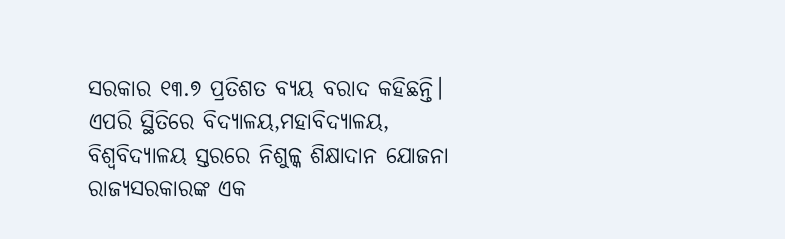ସରକାର ୧୩.୭ ପ୍ରତିଶତ ବ୍ୟୟ ବରାଦ କହିଛନ୍ତି। ଏପରି ସ୍ଥିତିରେ ବିଦ୍ୟାଳୟ,ମହାବିଦ୍ୟାଳୟ, ବିଶ୍ୱବିଦ୍ୟାଳୟ ସ୍ତରରେ ନିଶୁଳ୍କ ଶିକ୍ଷାଦାନ ଯୋଜନା ରାଜ୍ୟସରକାରଙ୍କ ଏକ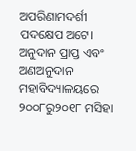ଅପରିଣାମଦର୍ଶୀ ପଦକ୍ଷେପ ଅଟେ।
ଅନୁଦାନ ପ୍ରାପ୍ତ ଏବଂ ଅଣଅନୁଦାନ ମହାବିଦ୍ୟାଳୟରେ ୨୦୦୮ରୁ୨୦୧୮ ମସିହା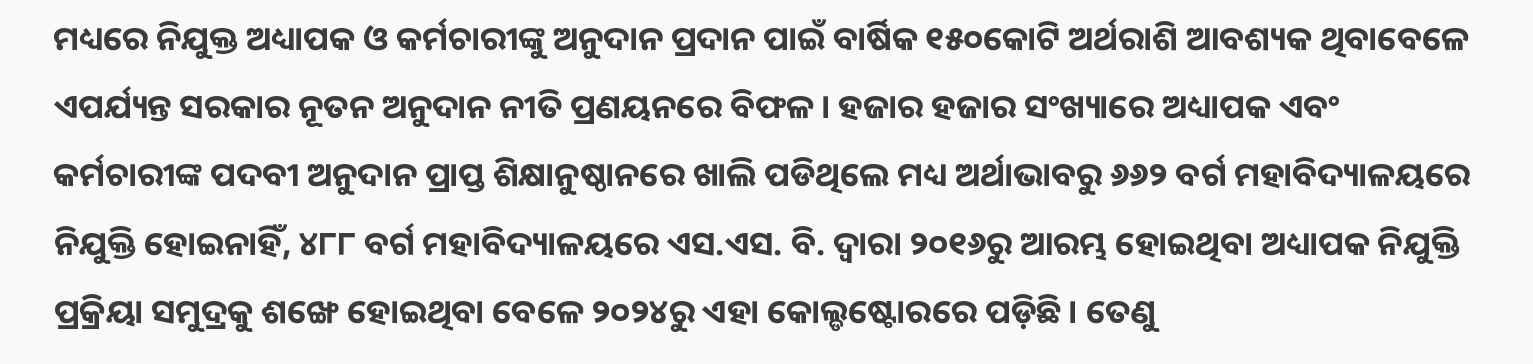ମଧ୍ୟରେ ନିଯୁକ୍ତ ଅଧ୍ୟାପକ ଓ କର୍ମଚାରୀଙ୍କୁ ଅନୁଦାନ ପ୍ରଦାନ ପାଇଁ ବାର୍ଷିକ ୧୫୦କୋଟି ଅର୍ଥରାଶି ଆବଶ୍ୟକ ଥିବାବେଳେ ଏପର୍ଯ୍ୟନ୍ତ ସରକାର ନୂତନ ଅନୁଦାନ ନୀତି ପ୍ରଣୟନରେ ବିଫଳ। ହଜାର ହଜାର ସଂଖ୍ୟାରେ ଅଧ୍ୟାପକ ଏବଂ କର୍ମଚାରୀଙ୍କ ପଦବୀ ଅନୁଦାନ ପ୍ରାପ୍ତ ଶିକ୍ଷାନୁଷ୍ଠାନରେ ଖାଲି ପଡିଥିଲେ ମଧ୍ୟ ଅର୍ଥାଭାବରୁ ୬୬୨ ବର୍ଗ ମହାବିଦ୍ୟାଳୟରେ ନିଯୁକ୍ତି ହୋଇନାହିଁ, ୪୮୮ ବର୍ଗ ମହାବିଦ୍ୟାଳୟରେ ଏସ.ଏସ. ବି. ଦ୍ଵାରା ୨୦୧୬ରୁ ଆରମ୍ଭ ହୋଇଥିବା ଅଧ୍ୟାପକ ନିଯୁକ୍ତି ପ୍ରକ୍ରିୟା ସମୁଦ୍ରକୁ ଶଙ୍ଖେ ହୋଇଥିବା ବେଳେ ୨୦୨୪ରୁ ଏହା କୋଲ୍ଡଷ୍ଟୋରରେ ପଡ଼ିଛି। ତେଣୁ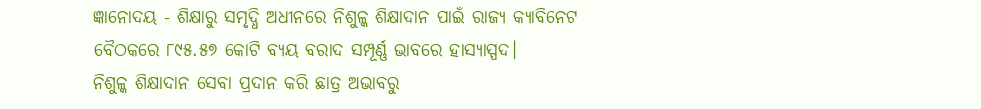ଜ୍ଞାନୋଦୟ - ଶିକ୍ଷାରୁ ସମୃଦ୍ଧି ଅଧୀନରେ ନିଶୁଳ୍କ ଶିକ୍ଷାଦାନ ପାଇଁ ରାଜ୍ଯ କ୍ୟାବିନେଟ ବୈଠକରେ ୮୯୫.୫୭ କୋଟି ବ୍ୟୟ ବରାଦ ସମ୍ପୂର୍ଣ୍ଣ ଭାବରେ ହାସ୍ୟାସ୍ପଦ।
ନିଶୁଳ୍କ ଶିକ୍ଷାଦାନ ସେବା ପ୍ରଦାନ କରି ଛାତ୍ର ଅଭାବରୁ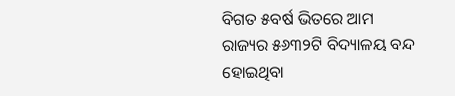ବିଗତ ୫ବର୍ଷ ଭିତରେ ଆମ ରାଜ୍ୟର ୫୬୩୨ଟି ବିଦ୍ୟାଳୟ ବନ୍ଦ ହୋଇଥିବା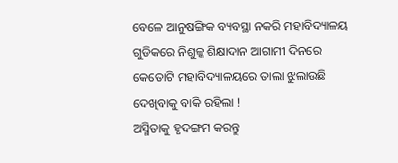ବେଳେ ଆନୁଷଙ୍ଗିକ ବ୍ୟବସ୍ଥା ନକରି ମହାବିଦ୍ୟାଳୟ ଗୁଡିକରେ ନିଶୁଳ୍କ ଶିକ୍ଷାଦାନ ଆଗାମୀ ଦିନରେ କେତୋଟି ମହାବିଦ୍ୟାଳୟରେ ତାଲା ଝୁଲାଉଛି ଦେଖିବାକୁ ବାକି ରହିଲା !
ଅସ୍ମିତାକୁ ହୃଦଙ୍ଗମ କରନ୍ତୁ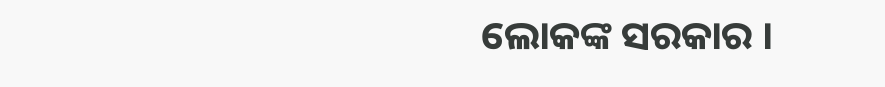ଲୋକଙ୍କ ସରକାର ।